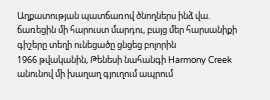Աղքատության պատճառով ծնողներս ինձ վա. ճառեցին մի հարուստ մարդու, բայց մեր հարսանիքի գիշերը տեղի ունեցածը ցնցեց բոլորին
1966 թվականին, Թենեսի նահանգի Harmony Creek անունով մի խաղաղ գյուղում ապրում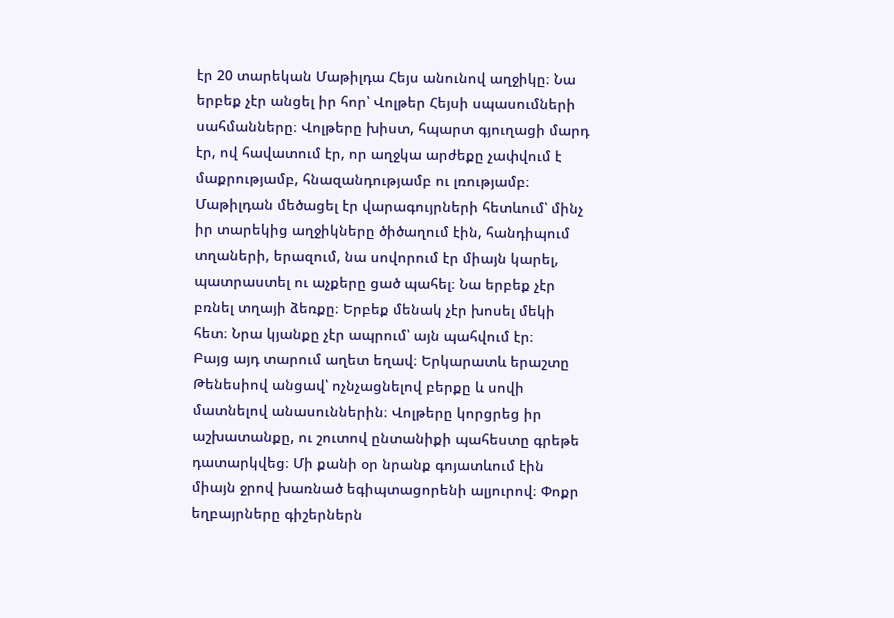էր 20 տարեկան Մաթիլդա Հեյս անունով աղջիկը։ Նա երբեք չէր անցել իր հոր՝ Վոլթեր Հեյսի սպասումների սահմանները։ Վոլթերը խիստ, հպարտ գյուղացի մարդ էր, ով հավատում էր, որ աղջկա արժեքը չափվում է մաքրությամբ, հնազանդությամբ ու լռությամբ։
Մաթիլդան մեծացել էր վարագույրների հետևում՝ մինչ իր տարեկից աղջիկները ծիծաղում էին, հանդիպում տղաների, երազում, նա սովորում էր միայն կարել, պատրաստել ու աչքերը ցած պահել։ Նա երբեք չէր բռնել տղայի ձեռքը։ Երբեք մենակ չէր խոսել մեկի հետ։ Նրա կյանքը չէր ապրում՝ այն պահվում էր։
Բայց այդ տարում աղետ եղավ։ Երկարատև երաշտը Թենեսիով անցավ՝ ոչնչացնելով բերքը և սովի մատնելով անասուններին։ Վոլթերը կորցրեց իր աշխատանքը, ու շուտով ընտանիքի պահեստը գրեթե դատարկվեց։ Մի քանի օր նրանք գոյատևում էին միայն ջրով խառնած եգիպտացորենի ալյուրով։ Փոքր եղբայրները գիշերներն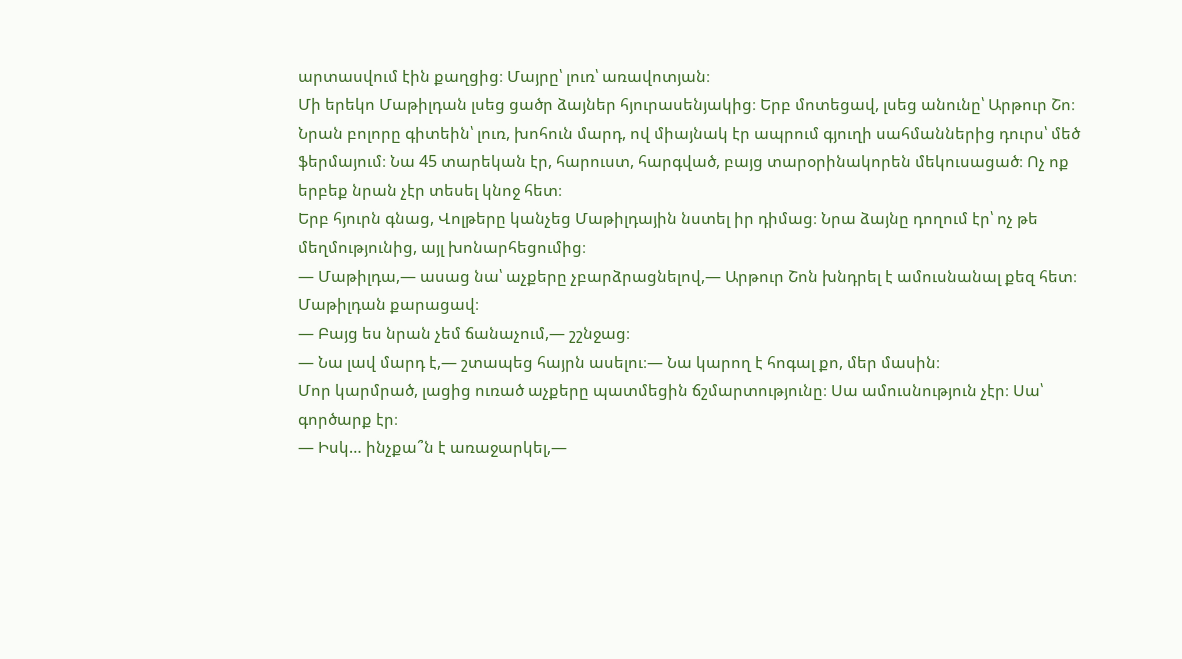արտասվում էին քաղցից։ Մայրը՝ լուռ՝ առավոտյան։
Մի երեկո Մաթիլդան լսեց ցածր ձայներ հյուրասենյակից։ Երբ մոտեցավ, լսեց անունը՝ Արթուր Շո։ Նրան բոլորը գիտեին՝ լուռ, խոհուն մարդ, ով միայնակ էր ապրում գյուղի սահմաններից դուրս՝ մեծ ֆերմայում։ Նա 45 տարեկան էր, հարուստ, հարգված, բայց տարօրինակորեն մեկուսացած։ Ոչ ոք երբեք նրան չէր տեսել կնոջ հետ։
Երբ հյուրն գնաց, Վոլթերը կանչեց Մաթիլդային նստել իր դիմաց։ Նրա ձայնը դողում էր՝ ոչ թե մեղմությունից, այլ խոնարհեցումից։
— Մաթիլդա,— ասաց նա՝ աչքերը չբարձրացնելով,— Արթուր Շոն խնդրել է ամուսնանալ քեզ հետ։
Մաթիլդան քարացավ։
— Բայց ես նրան չեմ ճանաչում,— շշնջաց։
— Նա լավ մարդ է,— շտապեց հայրն ասելու։— Նա կարող է հոգալ քո, մեր մասին։
Մոր կարմրած, լացից ուռած աչքերը պատմեցին ճշմարտությունը։ Սա ամուսնություն չէր։ Սա՝ գործարք էր։
— Իսկ… ինչքա՞ն է առաջարկել,—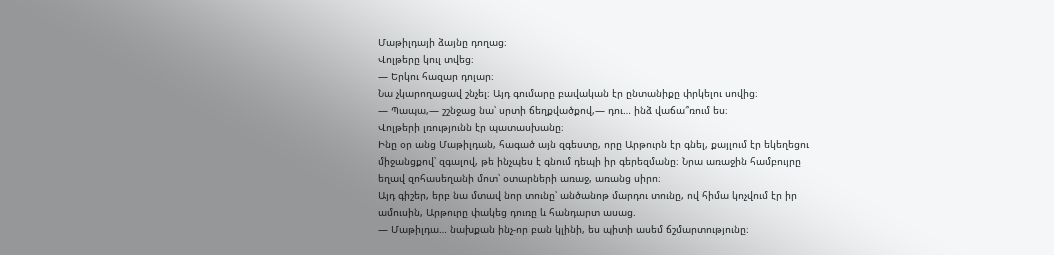Մաթիլդայի ձայնը դողաց։
Վոլթերը կուլ տվեց։
— Երկու հազար դոլար։
Նա չկարողացավ շնչել։ Այդ գումարը բավական էր ընտանիքը փրկելու սովից։
— Պապա,— շշնջաց նա՝ սրտի ճեղքվածքով,— դու… ինձ վաճա՞ռում ես։
Վոլթերի լռությունն էր պատասխանը։
Ինը օր անց Մաթիլդան, հագած այն զգեստը, որը Արթուրն էր գնել, քայլում էր եկեղեցու միջանցքով՝ զգալով, թե ինչպես է գնում դեպի իր գերեզմանը։ Նրա առաջին համբույրը եղավ զոհասեղանի մոտ՝ օտարների առաջ, առանց սիրո։
Այդ գիշեր, երբ նա մտավ նոր տունը՝ անծանոթ մարդու տունը, ով հիմա կոչվում էր իր ամուսին, Արթուրը փակեց դուռը և հանդարտ ասաց.
— Մաթիլդա… նախքան ինչ-որ բան կլինի, ես պիտի ասեմ ճշմարտությունը։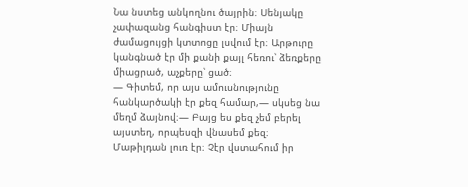Նա նստեց անկողնու ծայրին։ Սենյակը չափազանց հանգիստ էր։ Միայն ժամացույցի կտտոցը լսվում էր։ Արթուրը կանգնած էր մի քանի քայլ հեռու՝ ձեռքերը միացրած, աչքերը՝ ցած։
— Գիտեմ, որ այս ամուսնությունը հանկարծակի էր քեզ համար,— սկսեց նա մեղմ ձայնով։— Բայց ես քեզ չեմ բերել այստեղ, որպեսզի վնասեմ քեզ։
Մաթիլդան լուռ էր։ Չէր վստահում իր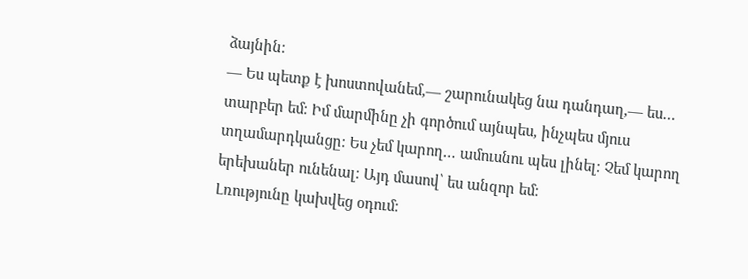ձայնին։
— Ես պետք է խոստովանեմ,— շարունակեց նա դանդաղ,— ես… տարբեր եմ։ Իմ մարմինը չի գործում այնպես, ինչպես մյուս տղամարդկանցը։ Ես չեմ կարող… ամուսնու պես լինել։ Չեմ կարող երեխաներ ունենալ։ Այդ մասով՝ ես անզոր եմ։
Լռությունը կախվեց օդում։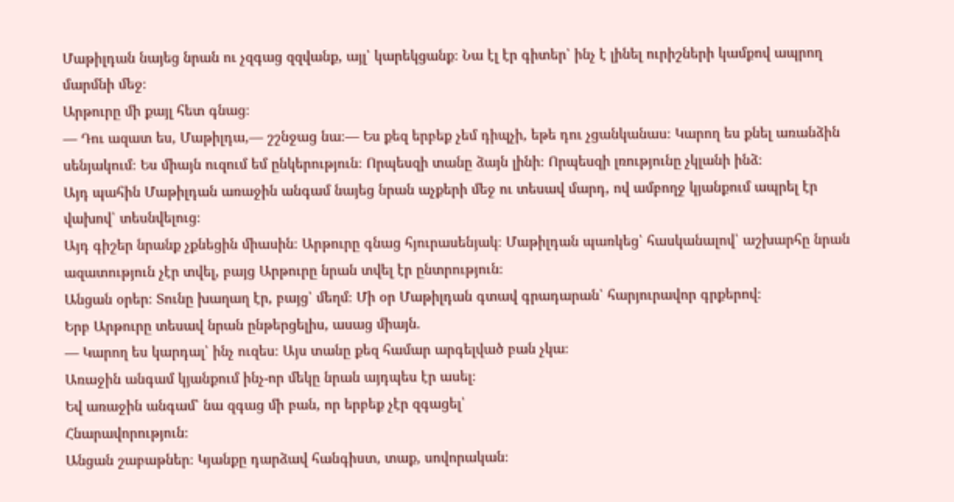Մաթիլդան նայեց նրան ու չզգաց զզվանք, այլ՝ կարեկցանք։ Նա էլ էր գիտեր՝ ինչ է լինել ուրիշների կամքով ապրող մարմնի մեջ։
Արթուրը մի քայլ հետ գնաց։
— Դու ազատ ես, Մաթիլդա,— շշնջաց նա։— Ես քեզ երբեք չեմ դիպչի, եթե դու չցանկանաս։ Կարող ես քնել առանձին սենյակում։ Ես միայն ուզում եմ ընկերություն։ Որպեսզի տանը ձայն լինի։ Որպեսզի լռությունը չկլանի ինձ։
Այդ պահին Մաթիլդան առաջին անգամ նայեց նրան աչքերի մեջ ու տեսավ մարդ, ով ամբողջ կյանքում ապրել էր վախով՝ տեսնվելուց։
Այդ գիշեր նրանք չքնեցին միասին։ Արթուրը գնաց հյուրասենյակ։ Մաթիլդան պառկեց՝ հասկանալով՝ աշխարհը նրան ազատություն չէր տվել, բայց Արթուրը նրան տվել էր ընտրություն։
Անցան օրեր։ Տունը խաղաղ էր, բայց՝ մեղմ։ Մի օր Մաթիլդան գտավ գրադարան՝ հարյուրավոր գրքերով։
Երբ Արթուրը տեսավ նրան ընթերցելիս, ասաց միայն.
— Կարող ես կարդալ՝ ինչ ուզես։ Այս տանը քեզ համար արգելված բան չկա։
Առաջին անգամ կյանքում ինչ-որ մեկը նրան այդպես էր ասել։
Եվ առաջին անգամ՝ նա զգաց մի բան, որ երբեք չէր զգացել՝
Հնարավորություն։
Անցան շաբաթներ։ Կյանքը դարձավ հանգիստ, տաք, սովորական։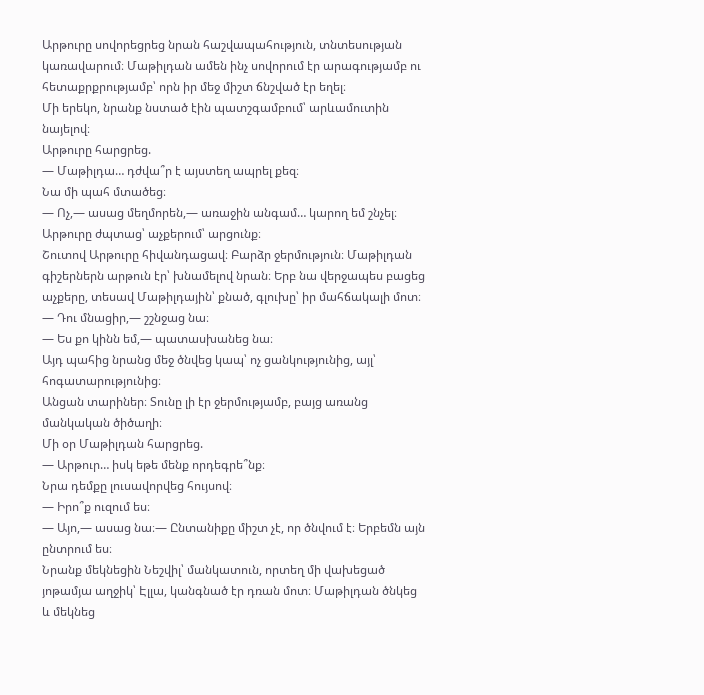Արթուրը սովորեցրեց նրան հաշվապահություն, տնտեսության կառավարում։ Մաթիլդան ամեն ինչ սովորում էր արագությամբ ու հետաքրքրությամբ՝ որն իր մեջ միշտ ճնշված էր եղել։
Մի երեկո, նրանք նստած էին պատշգամբում՝ արևամուտին նայելով։
Արթուրը հարցրեց.
— Մաթիլդա… դժվա՞ր է այստեղ ապրել քեզ։
Նա մի պահ մտածեց։
— Ոչ,— ասաց մեղմորեն,— առաջին անգամ… կարող եմ շնչել։
Արթուրը ժպտաց՝ աչքերում՝ արցունք։
Շուտով Արթուրը հիվանդացավ։ Բարձր ջերմություն։ Մաթիլդան գիշերներն արթուն էր՝ խնամելով նրան։ Երբ նա վերջապես բացեց աչքերը, տեսավ Մաթիլդային՝ քնած, գլուխը՝ իր մահճակալի մոտ։
— Դու մնացիր,— շշնջաց նա։
— Ես քո կինն եմ,— պատասխանեց նա։
Այդ պահից նրանց մեջ ծնվեց կապ՝ ոչ ցանկությունից, այլ՝ հոգատարությունից։
Անցան տարիներ։ Տունը լի էր ջերմությամբ, բայց առանց մանկական ծիծաղի։
Մի օր Մաթիլդան հարցրեց.
— Արթուր… իսկ եթե մենք որդեգրե՞նք։
Նրա դեմքը լուսավորվեց հույսով։
— Իրո՞ք ուզում ես։
— Այո,— ասաց նա։— Ընտանիքը միշտ չէ, որ ծնվում է։ Երբեմն այն ընտրում ես։
Նրանք մեկնեցին Նեշվիլ՝ մանկատուն, որտեղ մի վախեցած յոթամյա աղջիկ՝ Էլլա, կանգնած էր դռան մոտ։ Մաթիլդան ծնկեց և մեկնեց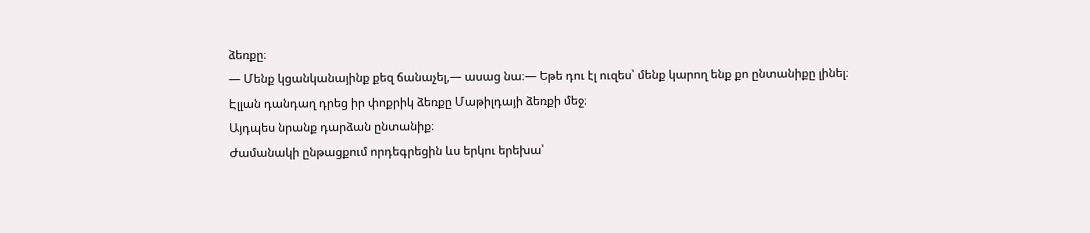ձեռքը։
— Մենք կցանկանայինք քեզ ճանաչել,— ասաց նա։— Եթե դու էլ ուզես՝ մենք կարող ենք քո ընտանիքը լինել։
Էլլան դանդաղ դրեց իր փոքրիկ ձեռքը Մաթիլդայի ձեռքի մեջ։
Այդպես նրանք դարձան ընտանիք։
Ժամանակի ընթացքում որդեգրեցին ևս երկու երեխա՝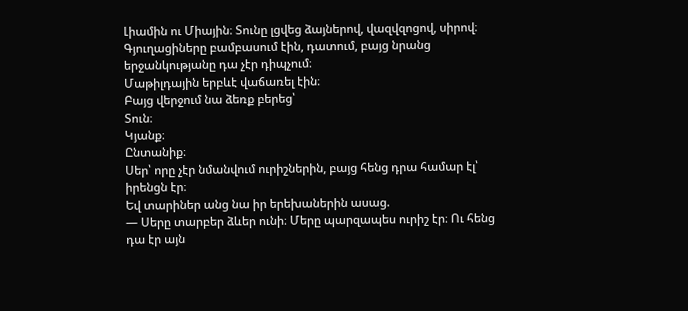Լիամին ու Միային։ Տունը լցվեց ձայներով, վազվզոցով, սիրով։
Գյուղացիները բամբասում էին, դատում, բայց նրանց երջանկությանը դա չէր դիպչում։
Մաթիլդային երբևէ վաճառել էին։
Բայց վերջում նա ձեռք բերեց՝
Տուն։
Կյանք։
Ընտանիք։
Սեր՝ որը չէր նմանվում ուրիշներին, բայց հենց դրա համար էլ՝ իրենցն էր։
Եվ տարիներ անց նա իր երեխաներին ասաց.
— Սերը տարբեր ձևեր ունի։ Մերը պարզապես ուրիշ էր։ Ու հենց դա էր այն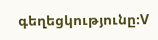գեղեցկությունը։V